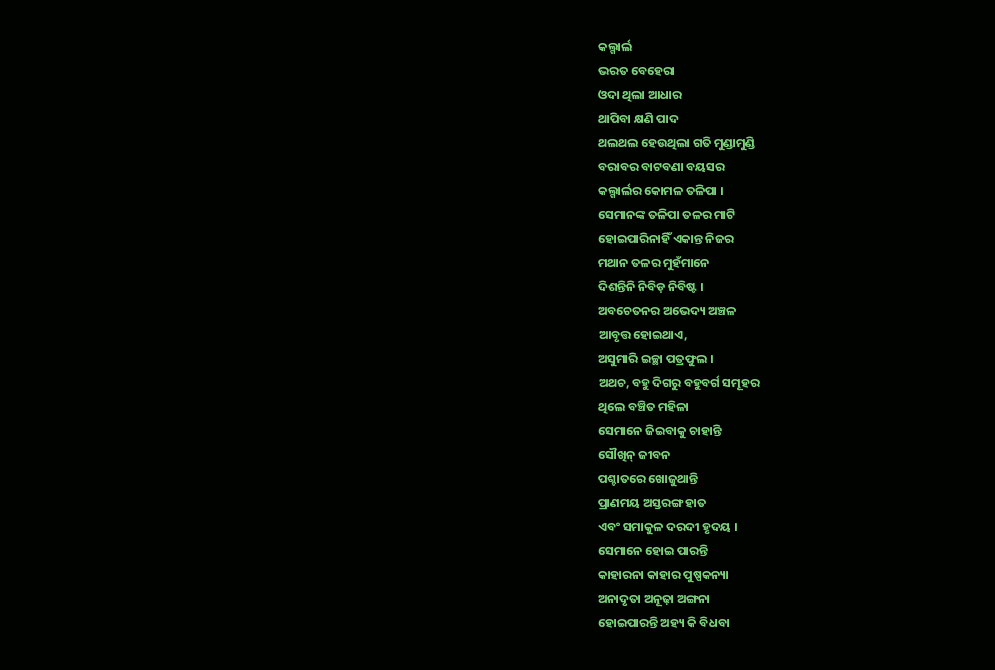କଲ୍ଗାର୍ଲ
ଭରତ ବେହେରା
ଓଦା ଥିଲା ଆଧାର
ଥାପିବା କ୍ଷଣି ପାଦ
ଥଲଥଲ ହେଉଥିଲା ଗତି ମୁଣ୍ଡାମୁଣ୍ଡି
ବରାବର ବାଟବଣା ବୟସର
କଲ୍ଗାର୍ଲର କୋମଳ ତଳିପା ।
ସେମାନଙ୍କ ତଳିପା ତଳର ମାଟି
ହୋଇପାରିନାହିଁ ଏକାନ୍ତ ନିଜର
ମଥାନ ତଳର ମୁହଁମାନେ
ଦିଶନ୍ତିନି ନିବିଡ଼ ନିବିଷ୍ଟ ।
ଅବଚେତନର ଅଭେଦ୍ୟ ଅଞ୍ଚଳ
ଆବୃତ୍ତ ହୋଇଥାଏ,
ଅସୁମାରି ଇଚ୍ଛା ପତ୍ରଫୁଲ ।
ଅଥଚ, ବହୁ ଦିଗରୁ ବହୁବର୍ଗ ସମୂହର
ଥିଲେ ବଞ୍ଚିତ ମହିଳା
ସେମାନେ ଜିଇବାକୁ ଚାହାନ୍ତି
ସୌଖିନ୍ ଜୀବନ
ପଶ୍ଚାତରେ ଖୋଜୁଥାନ୍ତି
ପ୍ରାଣମୟ ଅସ୍ତରଙ୍ଗ ହାତ
ଏବଂ ସମାକୁଳ ଦରଦୀ ହୃଦୟ ।
ସେମାନେ ହୋଇ ପାରନ୍ତି
କାହାରନା କାହାର ପୁଷ୍ପକନ୍ୟା
ଅନାଦୃତା ଅନୂଢ଼ା ଅଙ୍ଗନା
ହୋଇପାରନ୍ତି ଅହ୍ୟ କି ବିଧବା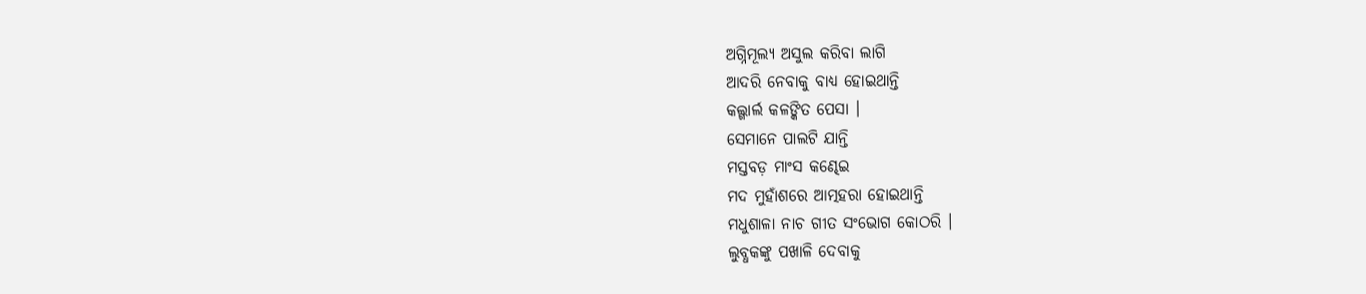ଅଗ୍ନିମୂଲ୍ୟ ଅସୁଲ କରିବା ଲାଗି
ଆଦରି ନେବାକୁ ବାଧ୍ୟ ହୋଇଥାନ୍ତି
କଲ୍ଗାର୍ଲ କଳଙ୍କିତ ପେସା ।
ସେମାନେ ପାଲଟି ଯାନ୍ତି
ମସ୍ତବଡ଼ ମାଂସ କଣ୍ଢେଇ
ମଦ ମୁହାଁଶରେ ଆତ୍ମହରା ହୋଇଥାନ୍ତି
ମଧୁଶାଳା ନାଚ ଗୀତ ସଂଭୋଗ କୋଠରି ।
ଲୁବ୍ଧକଙ୍କୁ ପଖାଳି ଦେବାକୁ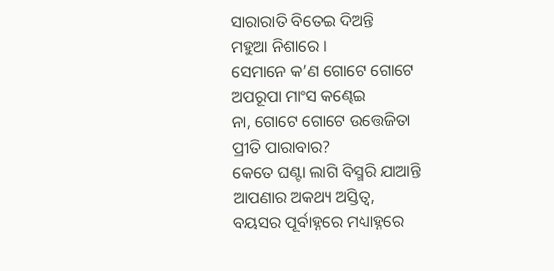ସାରାରାତି ବିତେଇ ଦିଅନ୍ତି
ମହୁଆ ନିଶାରେ ।
ସେମାନେ କ’ଣ ଗୋଟେ ଗୋଟେ
ଅପରୂପା ମାଂସ କଣ୍ଢେଇ
ନା, ଗୋଟେ ଗୋଟେ ଉତ୍ତେଜିତା
ପ୍ରୀତି ପାରାବାର?
କେତେ ଘଣ୍ଟା ଲାଗି ବିସ୍ମରି ଯାଆନ୍ତି
ଆପଣାର ଅକଥ୍ୟ ଅସ୍ତିତ୍ୱ,
ବୟସର ପୂର୍ବାହ୍ନରେ ମଧ୍ୟାହ୍ନରେ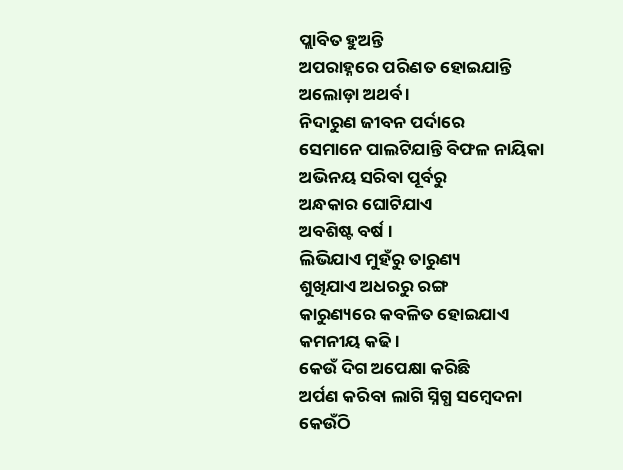ପ୍ଲାବିତ ହୁଅନ୍ତି
ଅପରାହ୍ନରେ ପରିଣତ ହୋଇଯାନ୍ତି
ଅଲୋଡ଼ା ଅଥର୍ବ ।
ନିଦାରୁଣ ଜୀବନ ପର୍ଦାରେ
ସେମାନେ ପାଲଟିଯାନ୍ତି ବିଫଳ ନାୟିକା
ଅଭିନୟ ସରିବା ପୂର୍ବରୁ
ଅନ୍ଧକାର ଘୋଟିଯାଏ
ଅବଶିଷ୍ଟ ବର୍ଷ ।
ଲିଭିଯାଏ ମୁହଁରୁ ତାରୁଣ୍ୟ
ଶୁଖିଯାଏ ଅଧରରୁ ରଙ୍ଗ
କାରୁଣ୍ୟରେ କବଳିତ ହୋଇଯାଏ
କମନୀୟ କଢି ।
କେଉଁ ଦିଗ ଅପେକ୍ଷା କରିଛି
ଅର୍ପଣ କରିବା ଲାଗି ସ୍ନିଗ୍ଧ ସମ୍ବେଦନା
କେଉଁଠି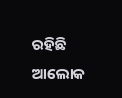ରହିଛି ଆଲୋକ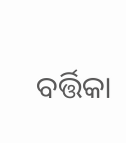ବର୍ତ୍ତିକା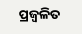ପ୍ରଜ୍ୱଳିତ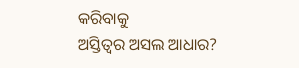କରିବାକୁ
ଅସ୍ତିତ୍ୱର ଅସଲ ଆଧାର?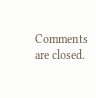Comments are closed.